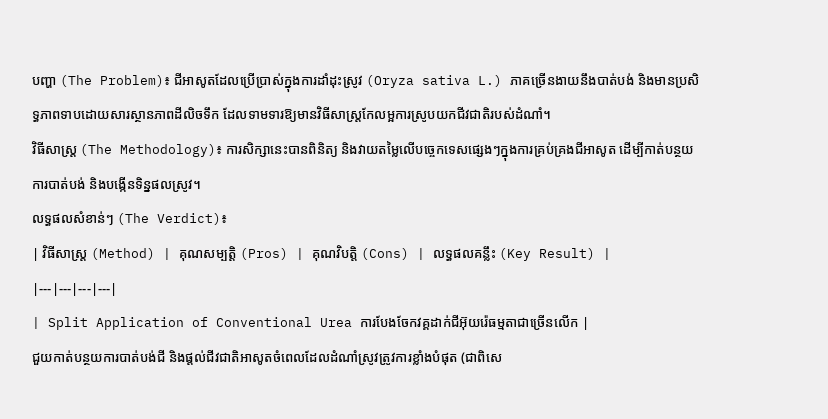បញ្ហា (The Problem)៖ ជីអាសូតដែលប្រើប្រាស់ក្នុងការដាំដុះស្រូវ (Oryza sativa L.) ភាគច្រើនងាយនឹងបាត់បង់ និងមានប្រសិទ្ធភាពទាបដោយសារស្ថានភាពដីលិចទឹក ដែលទាមទារឱ្យមានវិធីសាស្ត្រកែលម្អការស្រូបយកជីវជាតិរបស់ដំណាំ។
វិធីសាស្ត្រ (The Methodology)៖ ការសិក្សានេះបានពិនិត្យ និងវាយតម្លៃលើបច្ចេកទេសផ្សេងៗក្នុងការគ្រប់គ្រងជីអាសូត ដើម្បីកាត់បន្ថយការបាត់បង់ និងបង្កើនទិន្នផលស្រូវ។
លទ្ធផលសំខាន់ៗ (The Verdict)៖
| វិធីសាស្ត្រ (Method) | គុណសម្បត្តិ (Pros) | គុណវិបត្តិ (Cons) | លទ្ធផលគន្លឹះ (Key Result) |
|---|---|---|---|
| Split Application of Conventional Urea ការបែងចែកវគ្គដាក់ជីអ៊ុយរ៉េធម្មតាជាច្រើនលើក |
ជួយកាត់បន្ថយការបាត់បង់ជី និងផ្តល់ជីវជាតិអាសូតចំពេលដែលដំណាំស្រូវត្រូវការខ្លាំងបំផុត (ជាពិសេ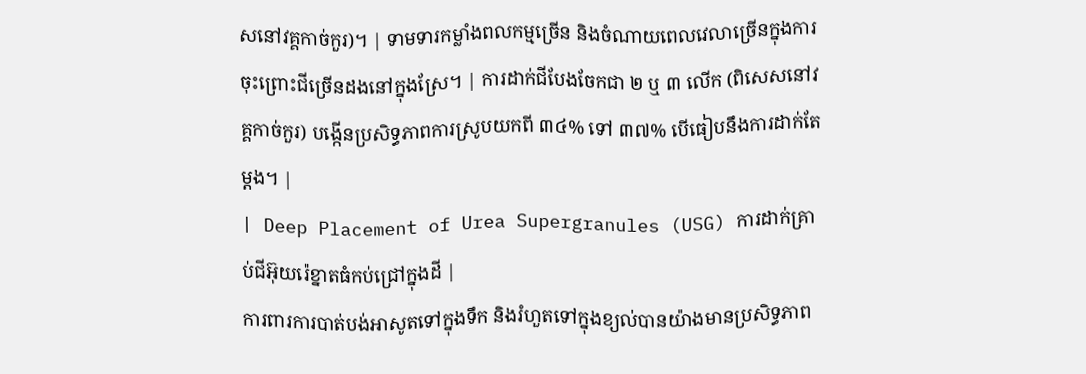សនៅវគ្គកាច់កួរ)។ | ទាមទារកម្លាំងពលកម្មច្រើន និងចំណាយពេលវេលាច្រើនក្នុងការចុះព្រោះជីច្រើនដងនៅក្នុងស្រែ។ | ការដាក់ជីបែងចែកជា ២ ឬ ៣ លើក (ពិសេសនៅវគ្គកាច់កួរ) បង្កើនប្រសិទ្ធភាពការស្រូបយកពី ៣៤% ទៅ ៣៧% បើធៀបនឹងការដាក់តែម្តង។ |
| Deep Placement of Urea Supergranules (USG) ការដាក់គ្រាប់ជីអ៊ុយរ៉េខ្នាតធំកប់ជ្រៅក្នុងដី |
ការពារការបាត់បង់អាសូតទៅក្នុងទឹក និងរំហួតទៅក្នុងខ្យល់បានយ៉ាងមានប្រសិទ្ធភាព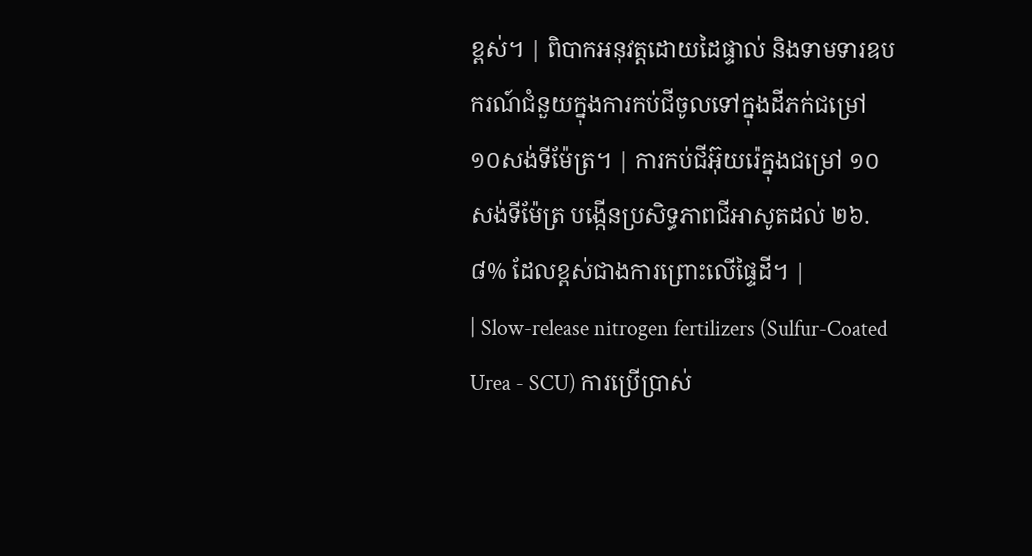ខ្ពស់។ | ពិបាកអនុវត្តដោយដៃផ្ទាល់ និងទាមទារឧបករណ៍ជំនួយក្នុងការកប់ជីចូលទៅក្នុងដីភក់ជម្រៅ ១០សង់ទីម៉ែត្រ។ | ការកប់ជីអ៊ុយរ៉េក្នុងជម្រៅ ១០សង់ទីម៉ែត្រ បង្កើនប្រសិទ្ធភាពជីអាសូតដល់ ២៦.៨% ដែលខ្ពស់ជាងការព្រោះលើផ្ទៃដី។ |
| Slow-release nitrogen fertilizers (Sulfur-Coated Urea - SCU) ការប្រើប្រាស់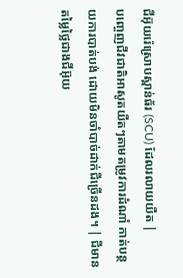ជីអ៊ុយរ៉េស្រោបស្ពាន់ធ័រ (SCU) ដែលរលាយយឺត |
បញ្ចេញជីវជាតិអាសូតយឺតៗតាមតម្រូវការដំណាំ កាត់បន្ថយការបាត់បង់ ដោយមិនចាំបាច់ដាក់ជីច្រើនដង។ | ជីមានតម្លៃថ្លៃជាងជីអ៊ុយ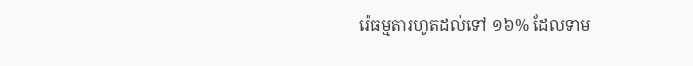រ៉េធម្មតារហូតដល់ទៅ ១៦% ដែលទាម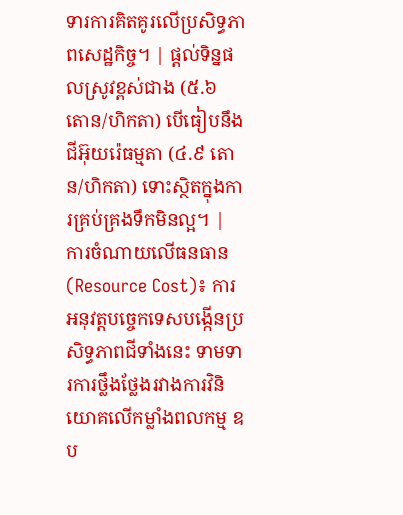ទារការគិតគូរលើប្រសិទ្ធភាពសេដ្ឋកិច្ច។ | ផ្តល់ទិន្នផលស្រូវខ្ពស់ជាង (៥.៦ តោន/ហិកតា) បើធៀបនឹងជីអ៊ុយរ៉េធម្មតា (៤.៩ តោន/ហិកតា) ទោះស្ថិតក្នុងការគ្រប់គ្រងទឹកមិនល្អ។ |
ការចំណាយលើធនធាន (Resource Cost)៖ ការអនុវត្តបច្ចេកទេសបង្កើនប្រសិទ្ធភាពជីទាំងនេះ ទាមទារការថ្លឹងថ្លែងរវាងការវិនិយោគលើកម្លាំងពលកម្ម ឧប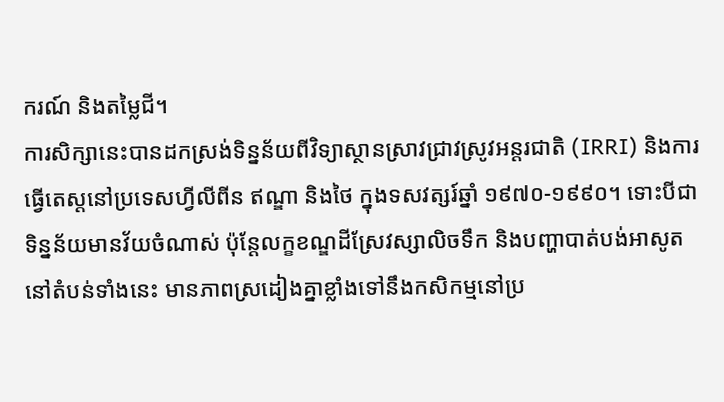ករណ៍ និងតម្លៃជី។
ការសិក្សានេះបានដកស្រង់ទិន្នន័យពីវិទ្យាស្ថានស្រាវជ្រាវស្រូវអន្តរជាតិ (IRRI) និងការធ្វើតេស្តនៅប្រទេសហ្វីលីពីន ឥណ្ឌា និងថៃ ក្នុងទសវត្សរ៍ឆ្នាំ ១៩៧០-១៩៩០។ ទោះបីជាទិន្នន័យមានវ័យចំណាស់ ប៉ុន្តែលក្ខខណ្ឌដីស្រែវស្សាលិចទឹក និងបញ្ហាបាត់បង់អាសូតនៅតំបន់ទាំងនេះ មានភាពស្រដៀងគ្នាខ្លាំងទៅនឹងកសិកម្មនៅប្រ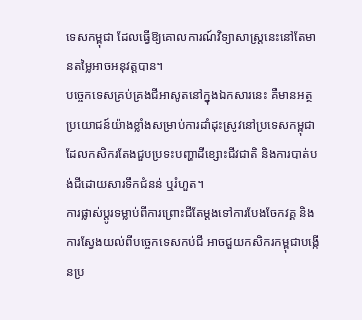ទេសកម្ពុជា ដែលធ្វើឱ្យគោលការណ៍វិទ្យាសាស្ត្រនេះនៅតែមានតម្លៃអាចអនុវត្តបាន។
បច្ចេកទេសគ្រប់គ្រងជីអាសូតនៅក្នុងឯកសារនេះ គឺមានអត្ថប្រយោជន៍យ៉ាងខ្លាំងសម្រាប់ការដាំដុះស្រូវនៅប្រទេសកម្ពុជា ដែលកសិករតែងជួបប្រទះបញ្ហាដីខ្សោះជីវជាតិ និងការបាត់បង់ជីដោយសារទឹកជំនន់ ឬរំហួត។
ការផ្លាស់ប្តូរទម្លាប់ពីការព្រោះជីតែម្តងទៅការបែងចែកវគ្គ និងការស្វែងយល់ពីបច្ចេកទេសកប់ជី អាចជួយកសិករកម្ពុជាបង្កើនប្រ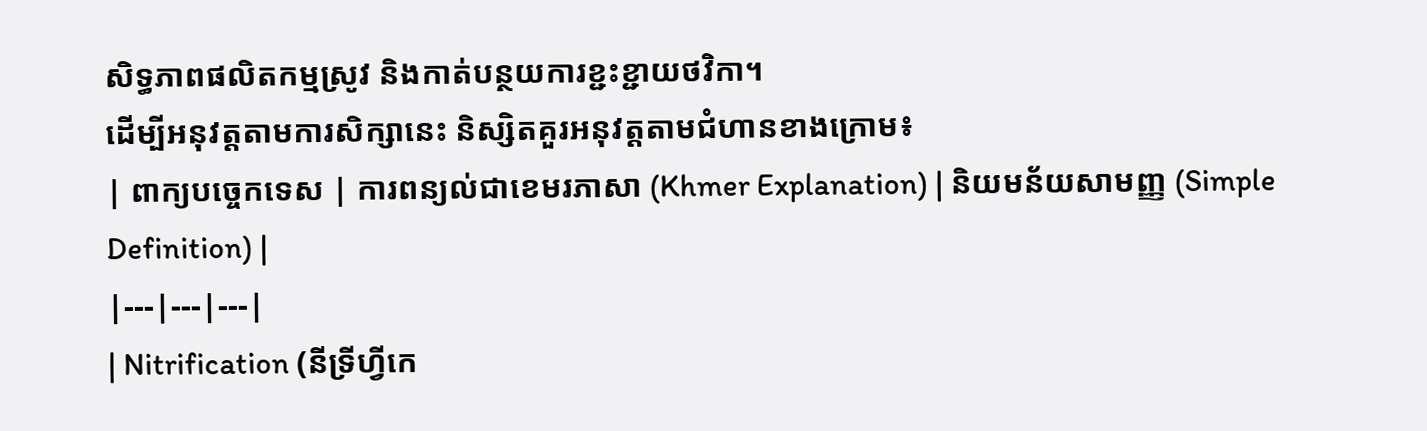សិទ្ធភាពផលិតកម្មស្រូវ និងកាត់បន្ថយការខ្ជះខ្ជាយថវិកា។
ដើម្បីអនុវត្តតាមការសិក្សានេះ និស្សិតគួរអនុវត្តតាមជំហានខាងក្រោម៖
| ពាក្យបច្ចេកទេស | ការពន្យល់ជាខេមរភាសា (Khmer Explanation) | និយមន័យសាមញ្ញ (Simple Definition) |
|---|---|---|
| Nitrification (នីទ្រីហ្វីកេ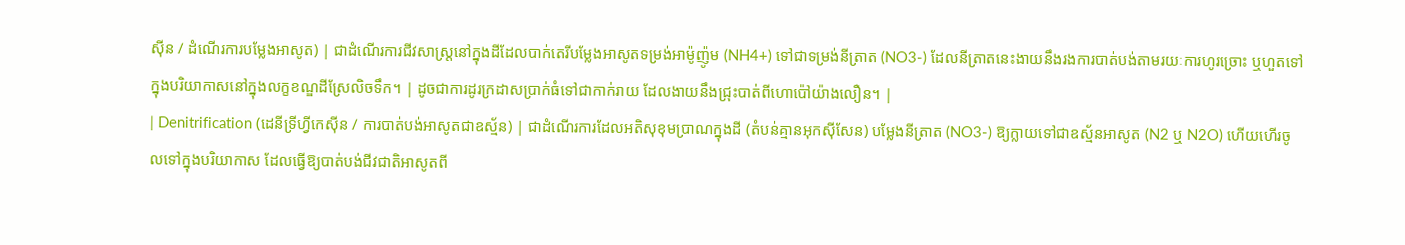ស៊ីន / ដំណើរការបម្លែងអាសូត) | ជាដំណើរការជីវសាស្ត្រនៅក្នុងដីដែលបាក់តេរីបម្លែងអាសូតទម្រង់អាម៉ូញ៉ូម (NH4+) ទៅជាទម្រង់នីត្រាត (NO3-) ដែលនីត្រាតនេះងាយនឹងរងការបាត់បង់តាមរយៈការហូរច្រោះ ឬហួតទៅក្នុងបរិយាកាសនៅក្នុងលក្ខខណ្ឌដីស្រែលិចទឹក។ | ដូចជាការដូរក្រដាសប្រាក់ធំទៅជាកាក់រាយ ដែលងាយនឹងជ្រុះបាត់ពីហោប៉ៅយ៉ាងលឿន។ |
| Denitrification (ដេនីទ្រីហ្វីកេស៊ីន / ការបាត់បង់អាសូតជាឧស្ម័ន) | ជាដំណើរការដែលអតិសុខុមប្រាណក្នុងដី (តំបន់គ្មានអុកស៊ីសែន) បម្លែងនីត្រាត (NO3-) ឱ្យក្លាយទៅជាឧស្ម័នអាសូត (N2 ឬ N2O) ហើយហើរចូលទៅក្នុងបរិយាកាស ដែលធ្វើឱ្យបាត់បង់ជីវជាតិអាសូតពី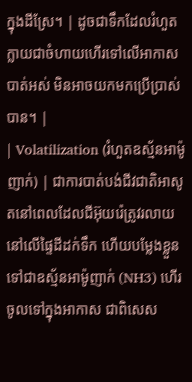ក្នុងដីស្រែ។ | ដូចជាទឹកដែលរំហួតក្លាយជាចំហាយហើរទៅលើអាកាសបាត់អស់ មិនអាចយកមកប្រើប្រាស់បាន។ |
| Volatilization (រំហួតឧស្ម័នអាម៉ូញាក់) | ជាការបាត់បង់ជីវជាតិអាសូតនៅពេលដែលជីអ៊ុយរ៉េត្រូវរលាយនៅលើផ្ទៃដីដក់ទឹក ហើយបម្លែងខ្លួនទៅជាឧស្ម័នអាម៉ូញាក់ (NH3) ហើរចូលទៅក្នុងអាកាស ជាពិសេស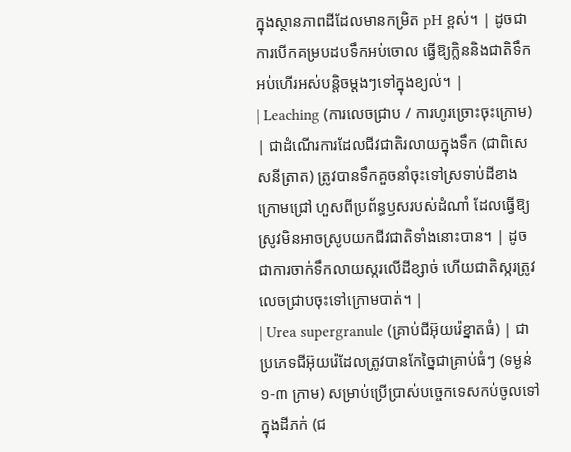ក្នុងស្ថានភាពដីដែលមានកម្រិត pH ខ្ពស់។ | ដូចជាការបើកគម្របដបទឹកអប់ចោល ធ្វើឱ្យក្លិននិងជាតិទឹកអប់ហើរអស់បន្តិចម្តងៗទៅក្នុងខ្យល់។ |
| Leaching (ការលេចជ្រាប / ការហូរច្រោះចុះក្រោម) | ជាដំណើរការដែលជីវជាតិរលាយក្នុងទឹក (ជាពិសេសនីត្រាត) ត្រូវបានទឹកគួចនាំចុះទៅស្រទាប់ដីខាងក្រោមជ្រៅ ហួសពីប្រព័ន្ធឫសរបស់ដំណាំ ដែលធ្វើឱ្យស្រូវមិនអាចស្រូបយកជីវជាតិទាំងនោះបាន។ | ដូចជាការចាក់ទឹកលាយស្ករលើដីខ្សាច់ ហើយជាតិស្ករត្រូវលេចជ្រាបចុះទៅក្រោមបាត់។ |
| Urea supergranule (គ្រាប់ជីអ៊ុយរ៉េខ្នាតធំ) | ជាប្រភេទជីអ៊ុយរ៉េដែលត្រូវបានកែច្នៃជាគ្រាប់ធំៗ (ទម្ងន់ ១-៣ ក្រាម) សម្រាប់ប្រើប្រាស់បច្ចេកទេសកប់ចូលទៅក្នុងដីភក់ (ជ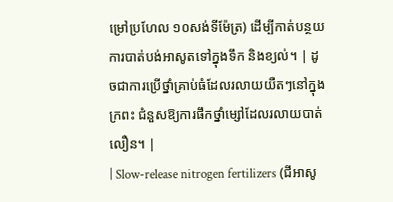ម្រៅប្រហែល ១០សង់ទីម៉ែត្រ) ដើម្បីកាត់បន្ថយការបាត់បង់អាសូតទៅក្នុងទឹក និងខ្យល់។ | ដូចជាការប្រើថ្នាំគ្រាប់ធំដែលរលាយយឺតៗនៅក្នុងក្រពះ ជំនួសឱ្យការផឹកថ្នាំម្សៅដែលរលាយបាត់លឿន។ |
| Slow-release nitrogen fertilizers (ជីអាសូ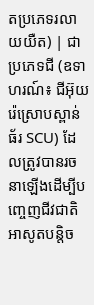តប្រភេទរលាយយឺត) | ជាប្រភេទជី (ឧទាហរណ៍៖ ជីអ៊ុយរ៉េស្រោបស្ពាន់ធ័រ SCU) ដែលត្រូវបានរចនាឡើងដើម្បីបញ្ចេញជីវជាតិអាសូតបន្តិច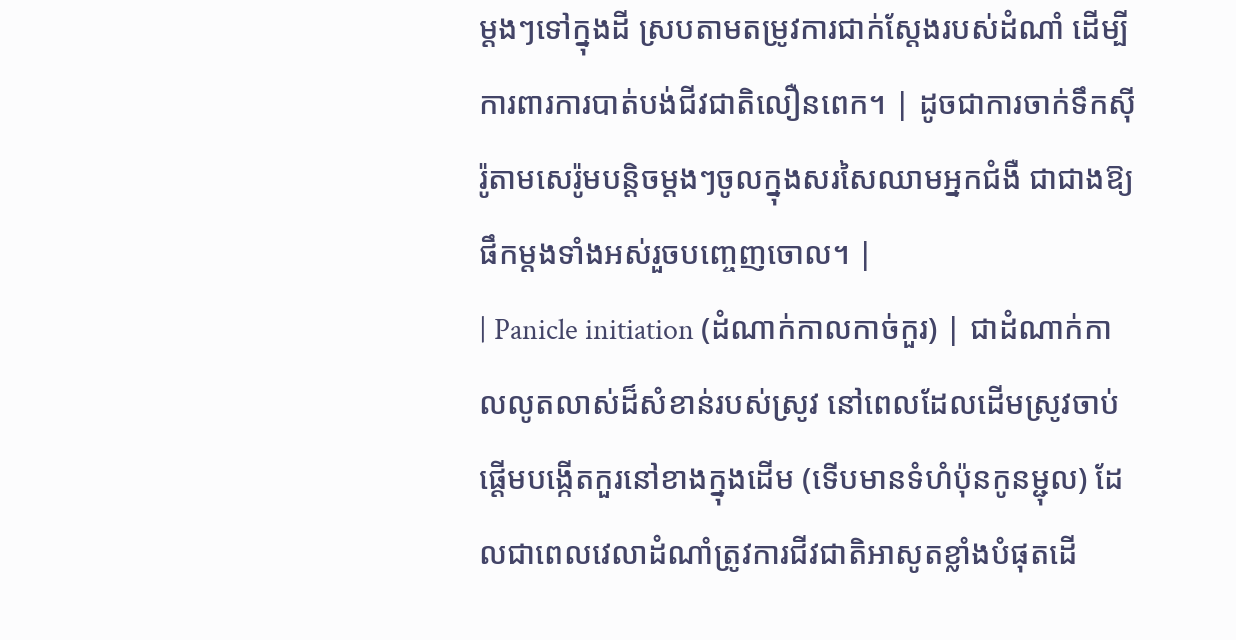ម្តងៗទៅក្នុងដី ស្របតាមតម្រូវការជាក់ស្តែងរបស់ដំណាំ ដើម្បីការពារការបាត់បង់ជីវជាតិលឿនពេក។ | ដូចជាការចាក់ទឹកស៊ីរ៉ូតាមសេរ៉ូមបន្តិចម្តងៗចូលក្នុងសរសៃឈាមអ្នកជំងឺ ជាជាងឱ្យផឹកម្តងទាំងអស់រួចបញ្ចេញចោល។ |
| Panicle initiation (ដំណាក់កាលកាច់កួរ) | ជាដំណាក់កាលលូតលាស់ដ៏សំខាន់របស់ស្រូវ នៅពេលដែលដើមស្រូវចាប់ផ្តើមបង្កើតកួរនៅខាងក្នុងដើម (ទើបមានទំហំប៉ុនកូនម្ជុល) ដែលជាពេលវេលាដំណាំត្រូវការជីវជាតិអាសូតខ្លាំងបំផុតដើ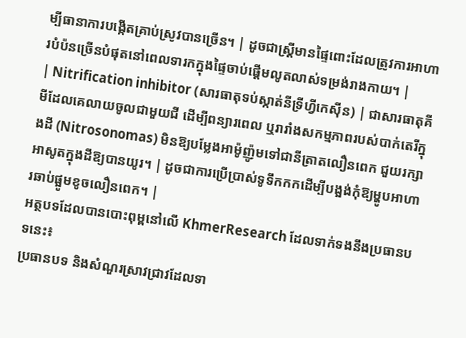ម្បីធានាការបង្កើតគ្រាប់ស្រូវបានច្រើន។ | ដូចជាស្ត្រីមានផ្ទៃពោះដែលត្រូវការអាហារបំប៉នច្រើនបំផុតនៅពេលទារកក្នុងផ្ទៃចាប់ផ្តើមលូតលាស់ទម្រង់រាងកាយ។ |
| Nitrification inhibitor (សារធាតុទប់ស្កាត់នីទ្រីហ្វីកេស៊ីន) | ជាសារធាតុគីមីដែលគេលាយចូលជាមួយជី ដើម្បីពន្យារពេល ឬរារាំងសកម្មភាពរបស់បាក់តេរីក្នុងដី (Nitrosonomas) មិនឱ្យបម្លែងអាម៉ូញ៉ូមទៅជានីត្រាតលឿនពេក ជួយរក្សាអាសូតក្នុងដីឱ្យបានយូរ។ | ដូចជាការប្រើប្រាស់ទូទឹកកកដើម្បីបង្អង់កុំឱ្យម្ហូបអាហារឆាប់ផ្អូមខូចលឿនពេក។ |
អត្ថបទដែលបានបោះពុម្ពនៅលើ KhmerResearch ដែលទាក់ទងនឹងប្រធានបទនេះ៖
ប្រធានបទ និងសំណួរស្រាវជ្រាវដែលទា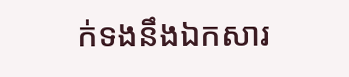ក់ទងនឹងឯកសារ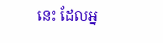នេះ ដែលអ្ន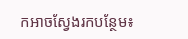កអាចស្វែងរកបន្ថែម៖